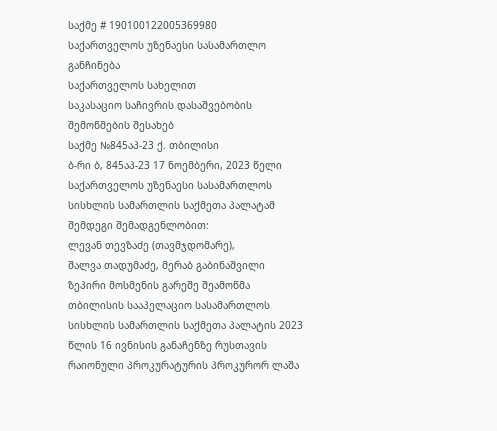საქმე # 190100122005369980
საქართველოს უზენაესი სასამართლო
განჩინება
საქართველოს სახელით
საკასაციო საჩივრის დასაშვებობის
შემოწმების შესახებ
საქმე №845აპ-23 ქ. თბილისი
ბ-რი ბ, 845აპ-23 17 ნოემბერი, 2023 წელი
საქართველოს უზენაესი სასამართლოს სისხლის სამართლის საქმეთა პალატამ შემდეგი შემადგენლობით:
ლევან თევზაძე (თავმჯდომარე),
შალვა თადუმაძე, მერაბ გაბინაშვილი
ზეპირი მოსმენის გარეშე შეამოწმა თბილისის სააპელაციო სასამართლოს სისხლის სამართლის საქმეთა პალატის 2023 წლის 16 ივნისის განაჩენზე რუსთავის რაიონული პროკურატურის პროკურორ ლაშა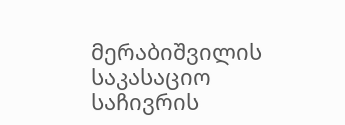მერაბიშვილის საკასაციო საჩივრის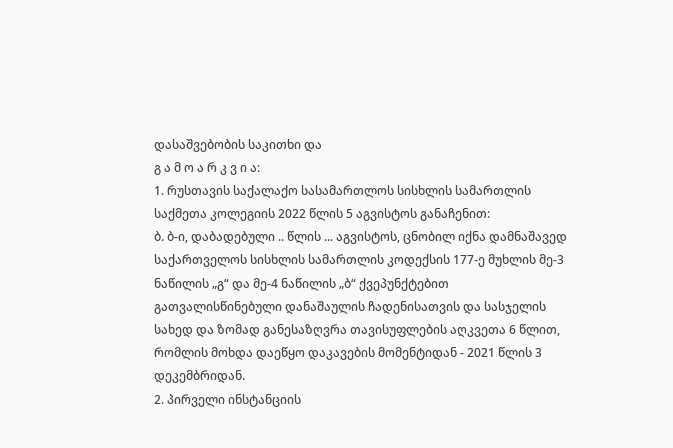დასაშვებობის საკითხი და
გ ა მ ო ა რ კ ვ ი ა:
1. რუსთავის საქალაქო სასამართლოს სისხლის სამართლის საქმეთა კოლეგიის 2022 წლის 5 აგვისტოს განაჩენით:
ბ. ბ-ი, დაბადებული .. წლის ... აგვისტოს, ცნობილ იქნა დამნაშავედ საქართველოს სისხლის სამართლის კოდექსის 177-ე მუხლის მე-3 ნაწილის „გ“ და მე-4 ნაწილის „ბ“ ქვეპუნქტებით გათვალისწინებული დანაშაულის ჩადენისათვის და სასჯელის სახედ და ზომად განესაზღვრა თავისუფლების აღკვეთა 6 წლით, რომლის მოხდა დაეწყო დაკავების მომენტიდან - 2021 წლის 3 დეკემბრიდან.
2. პირველი ინსტანციის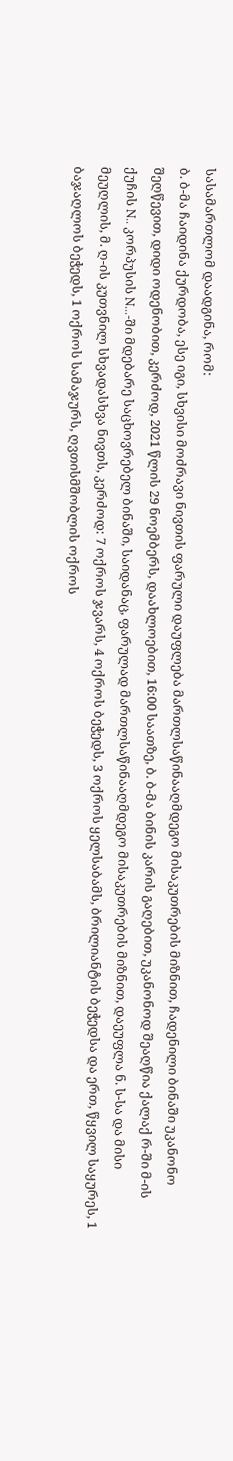სასამართლომ დაადგინა, რომ:
ბ. ბ-მა ჩაიდინა ქურდობა, ესე იგი, სხვისი მოძრავი ნივთის ფარული დაუფლება მართლსაწინააღმდეგო მისაკუთრების მიზნით, ჩადენილი ბინაში უკანონო შეღწევით, დიდი ოდენობით, კერძოდ, 2021 წლის 29 ნოემბერს, დაახლოებით, 16:00 საათზე, ბ. ბ-მა ბინის კარის გაღებით, უკანონოდ შეაღწია ქალაქ რ-ში მ-ის ქუჩის N.. კორპუსის N...-ში მდებარე საცხოვრებელ ბინაში, საიდანაც, ფარულად მართლსაწინააღმდეგო მისაკუთრების მიზნით, დაეუფლა ნ. ს-სა და მისი მეუღლის, მ. ღ-ის კუთვნილ სხვადასხვა ნივთს, კერძოდ: 7 ოქროს ჯვარს, 4 ოქროს ბეჭედს, 3 ოქროს ყელსაბამს, ბრილიანტის ბეჭედსა და ერთ, წყვილ საყურეს, 1 ბაჯაღლოს ბეჭედს, 1 ოქროს სამაჯურს, ღვთისმშობლის ოქროს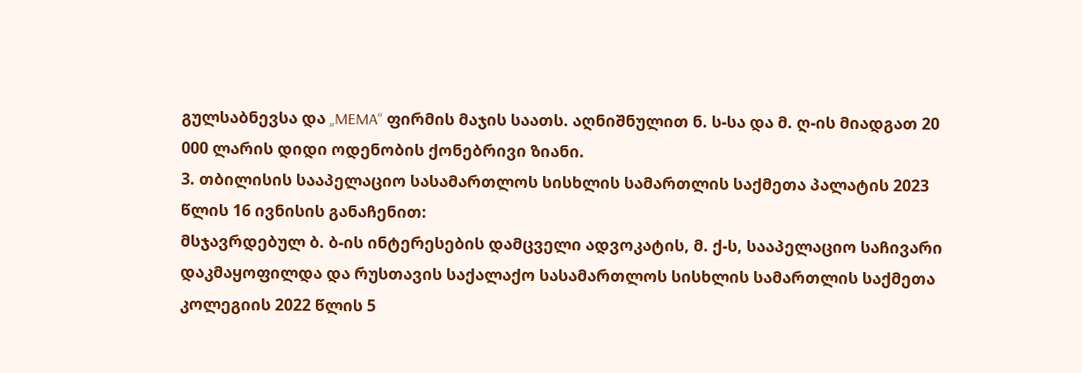გულსაბნევსა და „MEMA“ ფირმის მაჯის საათს. აღნიშნულით ნ. ს-სა და მ. ღ-ის მიადგათ 20 000 ლარის დიდი ოდენობის ქონებრივი ზიანი.
3. თბილისის სააპელაციო სასამართლოს სისხლის სამართლის საქმეთა პალატის 2023 წლის 16 ივნისის განაჩენით:
მსჯავრდებულ ბ. ბ-ის ინტერესების დამცველი ადვოკატის, მ. ქ-ს, სააპელაციო საჩივარი დაკმაყოფილდა და რუსთავის საქალაქო სასამართლოს სისხლის სამართლის საქმეთა კოლეგიის 2022 წლის 5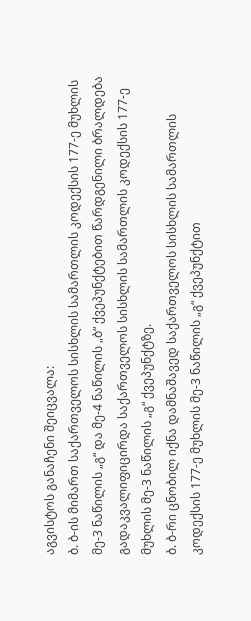აგვისტოს განაჩენი შეიცვალა:
ბ. ბ-ის მიმართ საქართველოს სისხლის სამართლის კოდექსის 177-ე მუხლის მე-3 ნაწილის „გ“ და მე-4 ნაწილის „ბ“ ქვეპუნქტებით წარდგენილი ბრალდება გადაკვალიფიცირდა საქართველოს სისხლის სამართლის კოდექსის 177-ე მუხლის მე-3 ნაწილის „გ“ ქვეპუნქტზე.
ბ. ბ-რი ცნობილ იქნა დამნაშავედ საქართველოს სისხლის სამართლის კოდექსის 177-ე მუხლის მე-3 ნაწილის „გ“ ქვეპუნქტით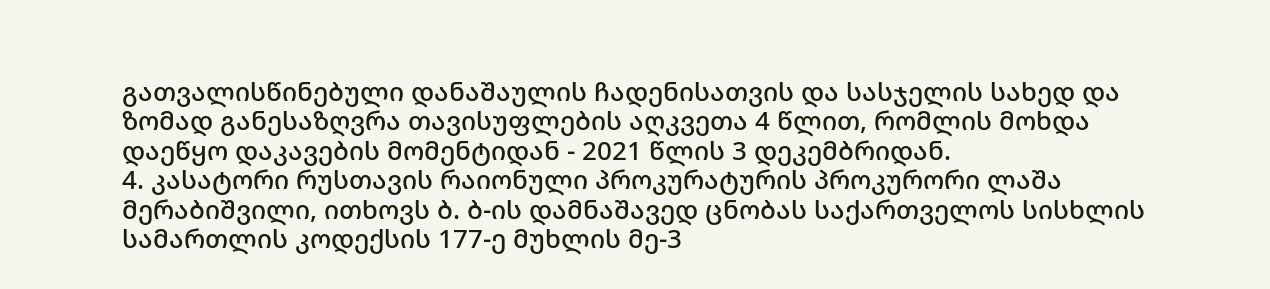გათვალისწინებული დანაშაულის ჩადენისათვის და სასჯელის სახედ და ზომად განესაზღვრა თავისუფლების აღკვეთა 4 წლით, რომლის მოხდა დაეწყო დაკავების მომენტიდან - 2021 წლის 3 დეკემბრიდან.
4. კასატორი რუსთავის რაიონული პროკურატურის პროკურორი ლაშა მერაბიშვილი, ითხოვს ბ. ბ-ის დამნაშავედ ცნობას საქართველოს სისხლის სამართლის კოდექსის 177-ე მუხლის მე-3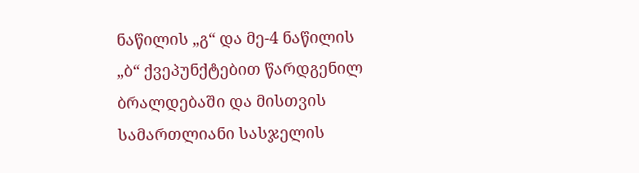ნაწილის „გ“ და მე-4 ნაწილის „ბ“ ქვეპუნქტებით წარდგენილ ბრალდებაში და მისთვის სამართლიანი სასჯელის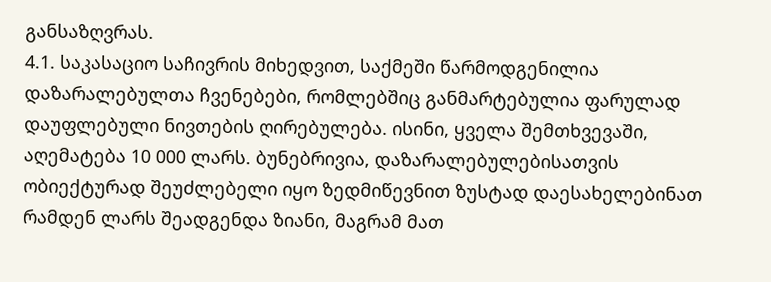განსაზღვრას.
4.1. საკასაციო საჩივრის მიხედვით, საქმეში წარმოდგენილია დაზარალებულთა ჩვენებები, რომლებშიც განმარტებულია ფარულად დაუფლებული ნივთების ღირებულება. ისინი, ყველა შემთხვევაში, აღემატება 10 000 ლარს. ბუნებრივია, დაზარალებულებისათვის ობიექტურად შეუძლებელი იყო ზედმიწევნით ზუსტად დაესახელებინათ რამდენ ლარს შეადგენდა ზიანი, მაგრამ მათ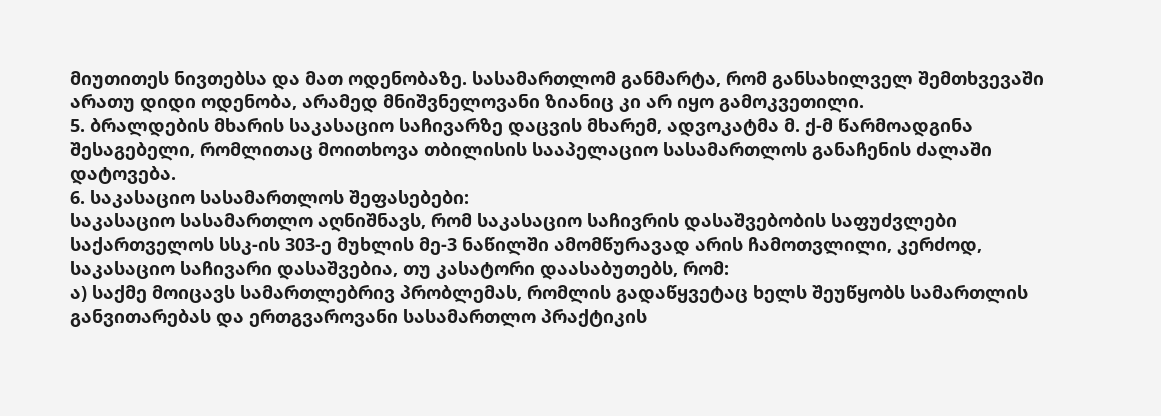მიუთითეს ნივთებსა და მათ ოდენობაზე. სასამართლომ განმარტა, რომ განსახილველ შემთხვევაში არათუ დიდი ოდენობა, არამედ მნიშვნელოვანი ზიანიც კი არ იყო გამოკვეთილი.
5. ბრალდების მხარის საკასაციო საჩივარზე დაცვის მხარემ, ადვოკატმა მ. ქ-მ წარმოადგინა შესაგებელი, რომლითაც მოითხოვა თბილისის სააპელაციო სასამართლოს განაჩენის ძალაში დატოვება.
6. საკასაციო სასამართლოს შეფასებები:
საკასაციო სასამართლო აღნიშნავს, რომ საკასაციო საჩივრის დასაშვებობის საფუძვლები საქართველოს სსკ-ის 303-ე მუხლის მე-3 ნაწილში ამომწურავად არის ჩამოთვლილი, კერძოდ, საკასაციო საჩივარი დასაშვებია, თუ კასატორი დაასაბუთებს, რომ:
ა) საქმე მოიცავს სამართლებრივ პრობლემას, რომლის გადაწყვეტაც ხელს შეუწყობს სამართლის განვითარებას და ერთგვაროვანი სასამართლო პრაქტიკის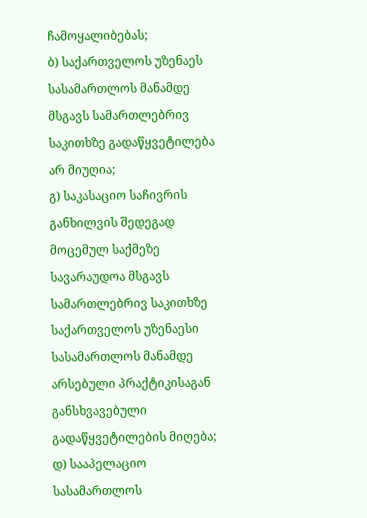ჩამოყალიბებას;
ბ) საქართველოს უზენაეს სასამართლოს მანამდე მსგავს სამართლებრივ საკითხზე გადაწყვეტილება არ მიუღია;
გ) საკასაციო საჩივრის განხილვის შედეგად მოცემულ საქმეზე სავარაუდოა მსგავს სამართლებრივ საკითხზე საქართველოს უზენაესი სასამართლოს მანამდე არსებული პრაქტიკისაგან განსხვავებული გადაწყვეტილების მიღება;
დ) სააპელაციო სასამართლოს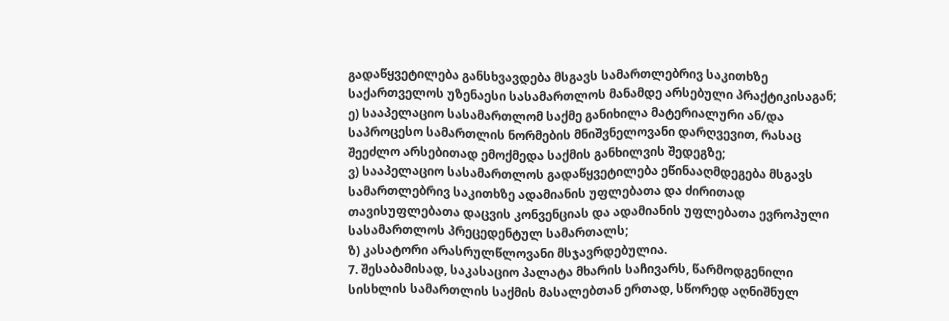გადაწყვეტილება განსხვავდება მსგავს სამართლებრივ საკითხზე საქართველოს უზენაესი სასამართლოს მანამდე არსებული პრაქტიკისაგან;
ე) სააპელაციო სასამართლომ საქმე განიხილა მატერიალური ან/და საპროცესო სამართლის ნორმების მნიშვნელოვანი დარღვევით, რასაც შეეძლო არსებითად ემოქმედა საქმის განხილვის შედეგზე;
ვ) სააპელაციო სასამართლოს გადაწყვეტილება ეწინააღმდეგება მსგავს სამართლებრივ საკითხზე ადამიანის უფლებათა და ძირითად თავისუფლებათა დაცვის კონვენციას და ადამიანის უფლებათა ევროპული სასამართლოს პრეცედენტულ სამართალს;
ზ) კასატორი არასრულწლოვანი მსჯავრდებულია.
7. შესაბამისად, საკასაციო პალატა მხარის საჩივარს, წარმოდგენილი სისხლის სამართლის საქმის მასალებთან ერთად, სწორედ აღნიშნულ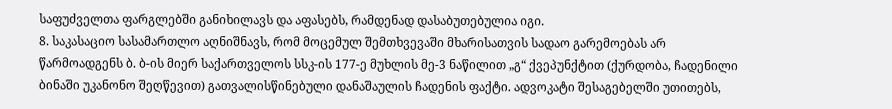საფუძველთა ფარგლებში განიხილავს და აფასებს, რამდენად დასაბუთებულია იგი.
8. საკასაციო სასამართლო აღნიშნავს, რომ მოცემულ შემთხვევაში მხარისათვის სადაო გარემოებას არ წარმოადგენს ბ. ბ-ის მიერ საქართველოს სსკ-ის 177-ე მუხლის მე-3 ნაწილით „გ“ ქვეპუნქტით (ქურდობა, ჩადენილი ბინაში უკანონო შეღწევით) გათვალისწინებული დანაშაულის ჩადენის ფაქტი. ადვოკატი შესაგებელში უთითებს,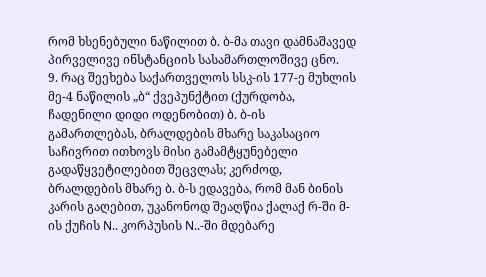რომ ხსენებული ნაწილით ბ. ბ-მა თავი დამნაშავედ პირველივე ინსტანციის სასამართლოშივე ცნო.
9. რაც შეეხება საქართველოს სსკ-ის 177-ე მუხლის მე-4 ნაწილის „ბ“ ქვეპუნქტით (ქურდობა, ჩადენილი დიდი ოდენობით) ბ. ბ-ის გამართლებას, ბრალდების მხარე საკასაციო საჩივრით ითხოვს მისი გამამტყუნებელი გადაწყვეტილებით შეცვლას; კერძოდ, ბრალდების მხარე ბ. ბ-ს ედავება, რომ მან ბინის კარის გაღებით, უკანონოდ შეაღწია ქალაქ რ-ში მ-ის ქუჩის N.. კორპუსის N..-ში მდებარე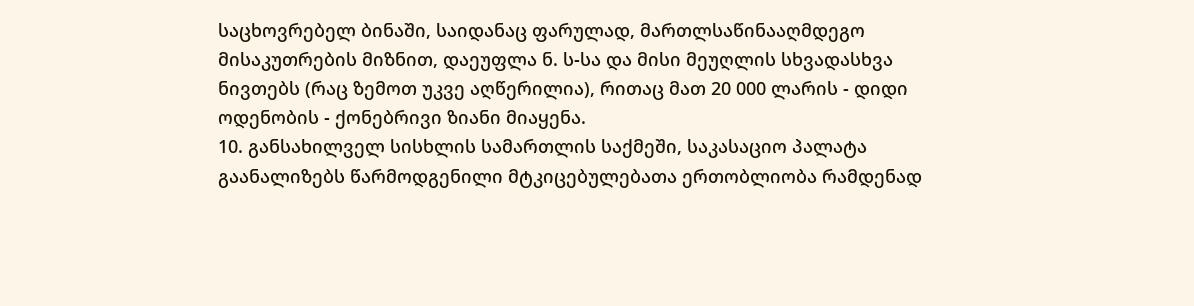საცხოვრებელ ბინაში, საიდანაც ფარულად, მართლსაწინააღმდეგო მისაკუთრების მიზნით, დაეუფლა ნ. ს-სა და მისი მეუღლის სხვადასხვა ნივთებს (რაც ზემოთ უკვე აღწერილია), რითაც მათ 20 000 ლარის - დიდი ოდენობის - ქონებრივი ზიანი მიაყენა.
10. განსახილველ სისხლის სამართლის საქმეში, საკასაციო პალატა გაანალიზებს წარმოდგენილი მტკიცებულებათა ერთობლიობა რამდენად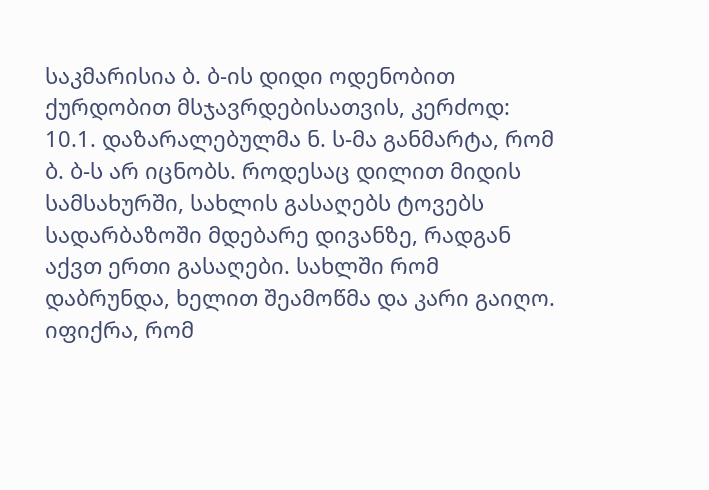საკმარისია ბ. ბ-ის დიდი ოდენობით ქურდობით მსჯავრდებისათვის, კერძოდ:
10.1. დაზარალებულმა ნ. ს-მა განმარტა, რომ ბ. ბ-ს არ იცნობს. როდესაც დილით მიდის სამსახურში, სახლის გასაღებს ტოვებს სადარბაზოში მდებარე დივანზე, რადგან აქვთ ერთი გასაღები. სახლში რომ დაბრუნდა, ხელით შეამოწმა და კარი გაიღო. იფიქრა, რომ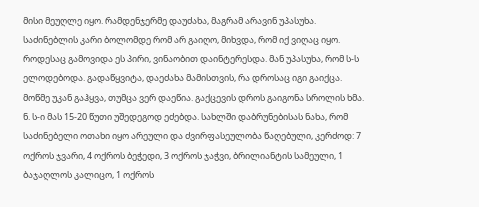მისი მეუღლე იყო. რამდენჯერმე დაუძახა, მაგრამ არავინ უპასუხა. საძინებლის კარი ბოლომდე რომ არ გაიღო, მიხვდა, რომ იქ ვიღაც იყო. როდესაც გამოვიდა ეს პირი, ვინაობით დაინტერესდა. მან უპასუხა, რომ ს-ს ელოდებოდა. გადაწყვიტა, დაეძახა მამისთვის, რა დროსაც იგი გაიქცა. მოწმე უკან გაჰყვა, თუმცა ვერ დაეწია. გაქცევის დროს გაიგონა სროლის ხმა. ნ. ს-ი მას 15-20 წუთი უშედეგოდ ეძებდა. სახლში დაბრუნებისას ნახა, რომ საძინებელი ოთახი იყო არეული და ძვირფასეულობა წაღებული, კერძოდ: 7 ოქროს ჯვარი, 4 ოქროს ბეჭედი, 3 ოქროს ჯაჭვი, ბრილიანტის სამეული, 1 ბაჯაღლოს კალიცო, 1 ოქროს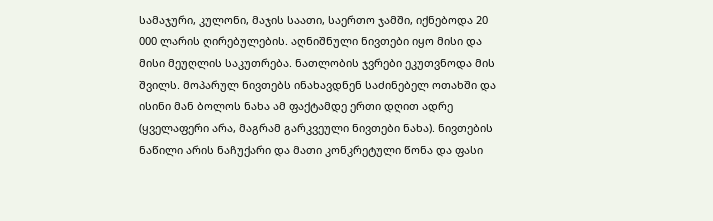სამაჯური, კულონი, მაჯის საათი, საერთო ჯამში, იქნებოდა 20 000 ლარის ღირებულების. აღნიშნული ნივთები იყო მისი და მისი მეუღლის საკუთრება. ნათლობის ჯვრები ეკუთვნოდა მის შვილს. მოპარულ ნივთებს ინახავდნენ საძინებელ ოთახში და ისინი მან ბოლოს ნახა ამ ფაქტამდე ერთი დღით ადრე (ყველაფერი არა, მაგრამ გარკვეული ნივთები ნახა). ნივთების ნაწილი არის ნაჩუქარი და მათი კონკრეტული წონა და ფასი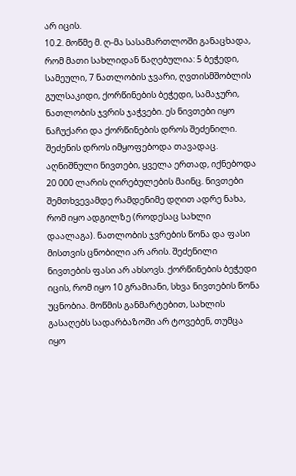არ იცის.
10.2. მოწმე მ. ღ-მა სასამართლოში განაცხადა, რომ მათი სახლიდან წაღებულია: 5 ბეჭედი, სამეული, 7 ნათლობის ჯვარი, ღვთისმშობლის გულსაკიდი, ქორწინების ბეჭედი, სამაჯური, ნათლობის ჯვრის ჯაჭვები. ეს ნივთები იყო ნაჩუქარი და ქორწინების დროს შეძენილი. შეძენის დროს იმყოფებოდა თავადაც. აღნიშნული ნივთები, ყველა ერთად, იქნებოდა 20 000 ლარის ღირებულების მაინც. ნივთები შემთხვევამდე რამდენიმე დღით ადრე ნახა, რომ იყო ადგილზე (როდესაც სახლი დაალაგა). ნათლობის ჯვრების წონა და ფასი მისთვის ცნობილი არ არის. შეძენილი ნივთების ფასი არ ახსოვს. ქორწინების ბეჭედი იცის, რომ იყო 10 გრამიანი, სხვა ნივთების წონა უცნობია. მოწმის განმარტებით, სახლის გასაღებს სადარბაზოში არ ტოვებენ, თუმცა იყო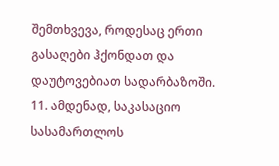შემთხვევა, როდესაც ერთი გასაღები ჰქონდათ და დაუტოვებიათ სადარბაზოში.
11. ამდენად, საკასაციო სასამართლოს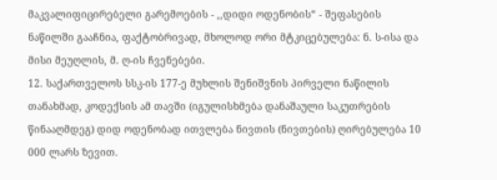მაკვალიფიცირებელი გარემოების - ,,დიდი ოდენობის“ - შეფასების ნაწილში გააჩნია, ფაქტობრივად, მხოლოდ ორი მტკიცებულება: ნ. ს-ისა და მისი მეუღლის, მ. ღ-ის ჩვენებები.
12. საქართველოს სსკ-ის 177-ე მუხლის შენიშვნის პირველი ნაწილის თანახმად, კოდექსის ამ თავში (იგულისხმება დანაშაული საკუთრების წინააღმდეგ) დიდ ოდენობად ითვლება ნივთის (ნივთების) ღირებულება 10 000 ლარს ზევით.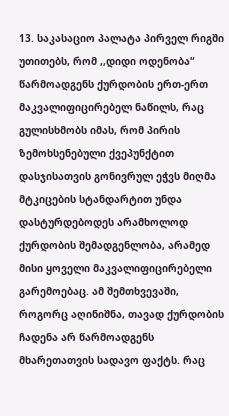13. საკასაციო პალატა პირველ რიგში უთითებს, რომ ,,დიდი ოდენობა“ წარმოადგენს ქურდობის ერთ-ერთ მაკვალიფიცირებელ ნაწილს, რაც გულისხმობს იმას, რომ პირის ზემოხსენებული ქვეპუნქტით დასჯისათვის გონივრულ ეჭვს მიღმა მტკიცების სტანდარტით უნდა დასტურდებოდეს არამხოლოდ ქურდობის შემადგენლობა, არამედ მისი ყოველი მაკვალიფიცირებელი გარემოებაც. ამ შემთხვევაში, როგორც აღინიშნა, თავად ქურდობის ჩადენა არ წარმოადგენს მხარეთათვის სადავო ფაქტს. რაც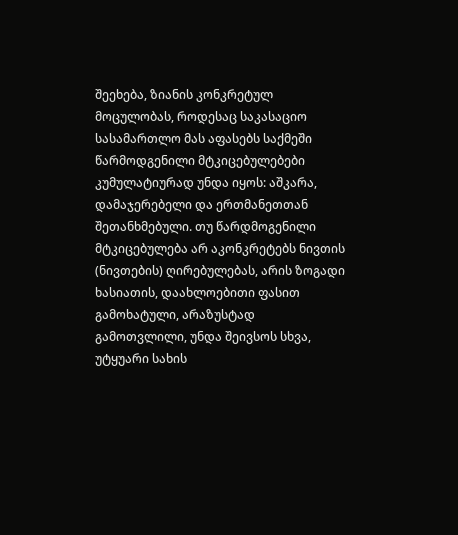შეეხება, ზიანის კონკრეტულ მოცულობას, როდესაც საკასაციო სასამართლო მას აფასებს საქმეში წარმოდგენილი მტკიცებულებები კუმულატიურად უნდა იყოს: აშკარა, დამაჯერებელი და ერთმანეთთან შეთანხმებული. თუ წარდმოგენილი მტკიცებულება არ აკონკრეტებს ნივთის (ნივთების) ღირებულებას, არის ზოგადი ხასიათის, დაახლოებითი ფასით გამოხატული, არაზუსტად გამოთვლილი, უნდა შეივსოს სხვა, უტყუარი სახის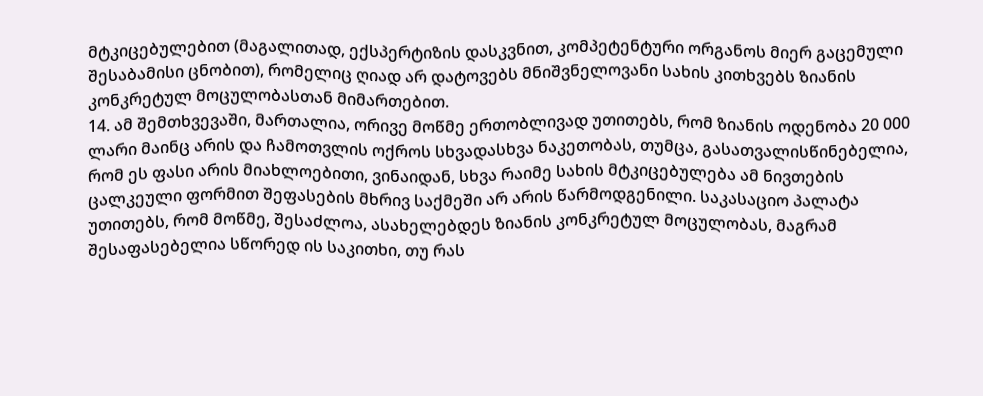მტკიცებულებით (მაგალითად, ექსპერტიზის დასკვნით, კომპეტენტური ორგანოს მიერ გაცემული შესაბამისი ცნობით), რომელიც ღიად არ დატოვებს მნიშვნელოვანი სახის კითხვებს ზიანის კონკრეტულ მოცულობასთან მიმართებით.
14. ამ შემთხვევაში, მართალია, ორივე მოწმე ერთობლივად უთითებს, რომ ზიანის ოდენობა 20 000 ლარი მაინც არის და ჩამოთვლის ოქროს სხვადასხვა ნაკეთობას, თუმცა, გასათვალისწინებელია, რომ ეს ფასი არის მიახლოებითი, ვინაიდან, სხვა რაიმე სახის მტკიცებულება ამ ნივთების ცალკეული ფორმით შეფასების მხრივ საქმეში არ არის წარმოდგენილი. საკასაციო პალატა უთითებს, რომ მოწმე, შესაძლოა, ასახელებდეს ზიანის კონკრეტულ მოცულობას, მაგრამ შესაფასებელია სწორედ ის საკითხი, თუ რას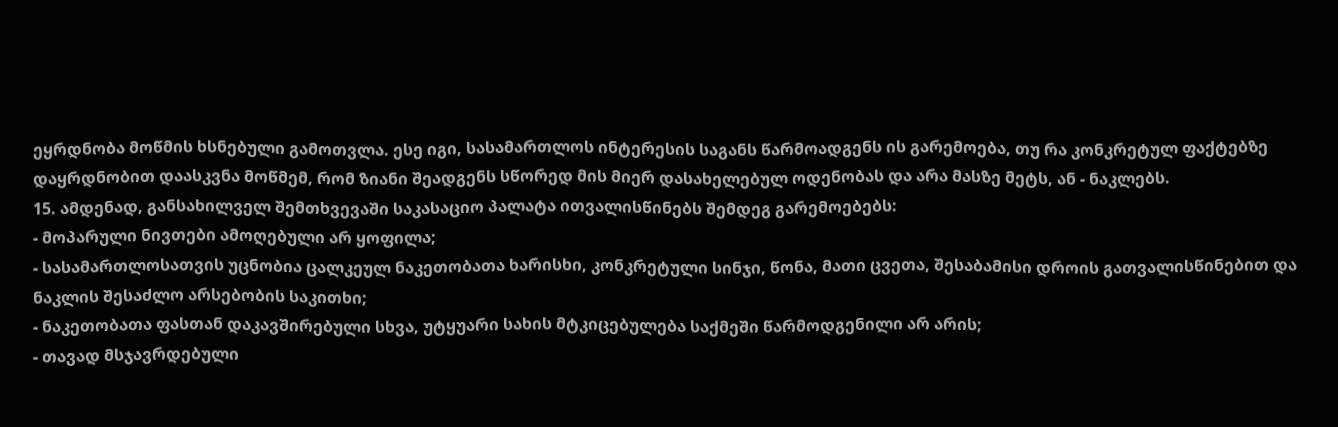ეყრდნობა მოწმის ხსნებული გამოთვლა. ესე იგი, სასამართლოს ინტერესის საგანს წარმოადგენს ის გარემოება, თუ რა კონკრეტულ ფაქტებზე დაყრდნობით დაასკვნა მოწმემ, რომ ზიანი შეადგენს სწორედ მის მიერ დასახელებულ ოდენობას და არა მასზე მეტს, ან - ნაკლებს.
15. ამდენად, განსახილველ შემთხვევაში საკასაციო პალატა ითვალისწინებს შემდეგ გარემოებებს:
- მოპარული ნივთები ამოღებული არ ყოფილა;
- სასამართლოსათვის უცნობია ცალკეულ ნაკეთობათა ხარისხი, კონკრეტული სინჯი, წონა, მათი ცვეთა, შესაბამისი დროის გათვალისწინებით და ნაკლის შესაძლო არსებობის საკითხი;
- ნაკეთობათა ფასთან დაკავშირებული სხვა, უტყუარი სახის მტკიცებულება საქმეში წარმოდგენილი არ არის;
- თავად მსჯავრდებული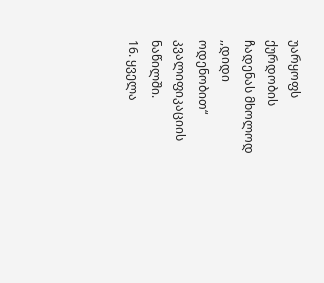უარყოფს ქურდობის ჩადენას მხოლოდ ,,დიდი ოდენობით“ კვალიფიკაციის ნაწილში.
16. ყველა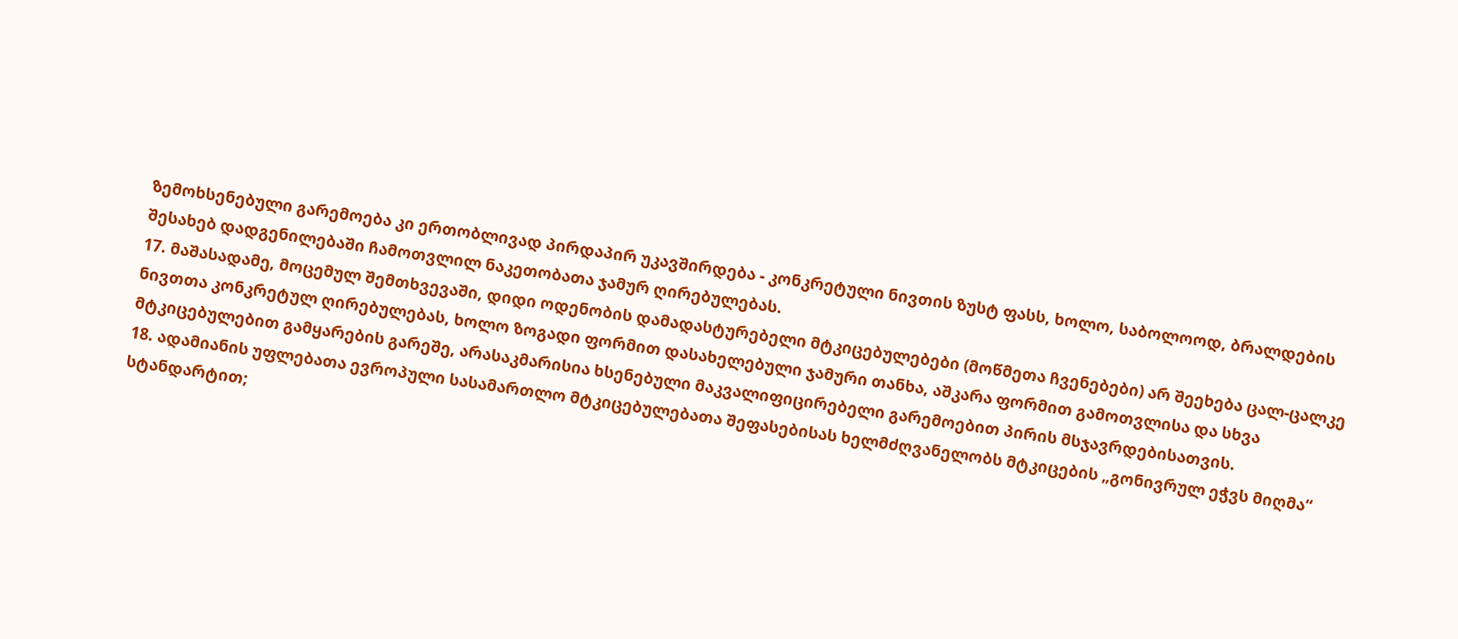ზემოხსენებული გარემოება კი ერთობლივად პირდაპირ უკავშირდება - კონკრეტული ნივთის ზუსტ ფასს, ხოლო, საბოლოოდ, ბრალდების შესახებ დადგენილებაში ჩამოთვლილ ნაკეთობათა ჯამურ ღირებულებას.
17. მაშასადამე, მოცემულ შემთხვევაში, დიდი ოდენობის დამადასტურებელი მტკიცებულებები (მოწმეთა ჩვენებები) არ შეეხება ცალ-ცალკე ნივთთა კონკრეტულ ღირებულებას, ხოლო ზოგადი ფორმით დასახელებული ჯამური თანხა, აშკარა ფორმით გამოთვლისა და სხვა მტკიცებულებით გამყარების გარეშე, არასაკმარისია ხსენებული მაკვალიფიცირებელი გარემოებით პირის მსჯავრდებისათვის.
18. ადამიანის უფლებათა ევროპული სასამართლო მტკიცებულებათა შეფასებისას ხელმძღვანელობს მტკიცების „გონივრულ ეჭვს მიღმა“ სტანდარტით;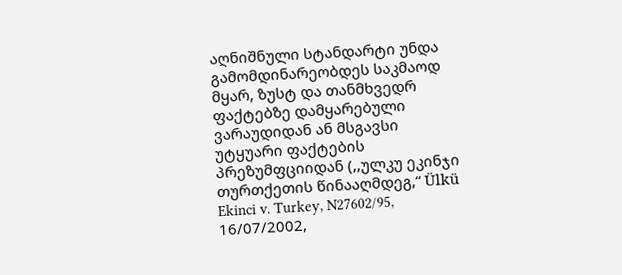აღნიშნული სტანდარტი უნდა გამომდინარეობდეს საკმაოდ მყარ, ზუსტ და თანმხვედრ ფაქტებზე დამყარებული ვარაუდიდან ან მსგავსი უტყუარი ფაქტების პრეზუმფციიდან (,,ულკუ ეკინჯი თურთქეთის წინააღმდეგ,“ Ülkü Ekinci v. Turkey, N27602/95, 16/07/2002,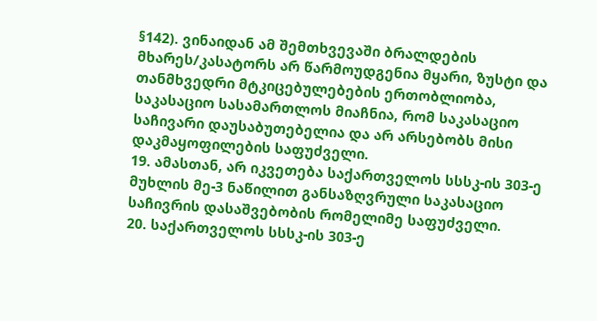§142). ვინაიდან ამ შემთხვევაში ბრალდების მხარეს/კასატორს არ წარმოუდგენია მყარი, ზუსტი და თანმხვედრი მტკიცებულებების ერთობლიობა, საკასაციო სასამართლოს მიაჩნია, რომ საკასაციო საჩივარი დაუსაბუთებელია და არ არსებობს მისი დაკმაყოფილების საფუძველი.
19. ამასთან, არ იკვეთება საქართველოს სსსკ-ის 303-ე მუხლის მე-3 ნაწილით განსაზღვრული საკასაციო საჩივრის დასაშვებობის რომელიმე საფუძველი.
20. საქართველოს სსსკ-ის 303-ე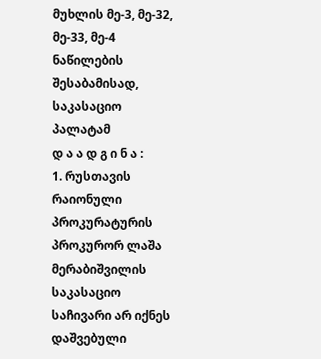მუხლის მე-3, მე-32, მე-33, მე-4 ნაწილების შესაბამისად, საკასაციო პალატამ
დ ა ა დ გ ი ნ ა :
1. რუსთავის რაიონული პროკურატურის პროკურორ ლაშა მერაბიშვილის საკასაციო საჩივარი არ იქნეს დაშვებული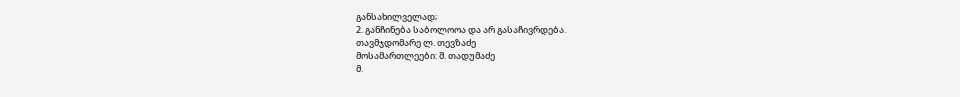განსახილველად;
2. განჩინება საბოლოოა და არ გასაჩივრდება.
თავმჯდომარე ლ. თევზაძე
მოსამართლეები: შ. თადუმაძე
მ.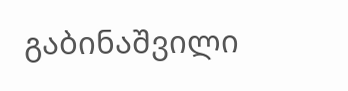გაბინაშვილი